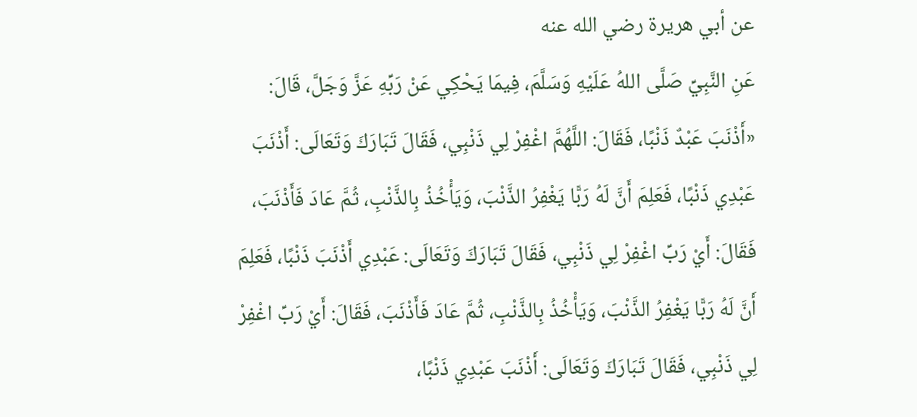عن أبي هريرة رضي الله عنه
عَنِ النَّبِيِّ صَلَّى اللهُ عَلَيْهِ وَسَلَّمَ، فِيمَا يَحْكِي عَنْ رَبِّهِ عَزَّ وَجَلَّ، قَالَ: «أَذْنَبَ عَبْدٌ ذَنْبًا، فَقَالَ: اللَّهُمَّ اغْفِرْ لِي ذَنْبِي، فَقَالَ تَبَارَكَ وَتَعَالَى: أَذْنَبَ عَبْدِي ذَنْبًا، فَعَلِمَ أَنَّ لَهُ رَبًّا يَغْفِرُ الذَّنْبَ، وَيَأْخُذُ بِالذَّنْبِ، ثُمَّ عَادَ فَأَذْنَبَ، فَقَالَ: أَيْ رَبِّ اغْفِرْ لِي ذَنْبِي، فَقَالَ تَبَارَكَ وَتَعَالَى: عَبْدِي أَذْنَبَ ذَنْبًا، فَعَلِمَ أَنَّ لَهُ رَبًّا يَغْفِرُ الذَّنْبَ، وَيَأْخُذُ بِالذَّنْبِ، ثُمَّ عَادَ فَأَذْنَبَ، فَقَالَ: أَيْ رَبِّ اغْفِرْ لِي ذَنْبِي، فَقَالَ تَبَارَكَ وَتَعَالَى: أَذْنَبَ عَبْدِي ذَنْبًا،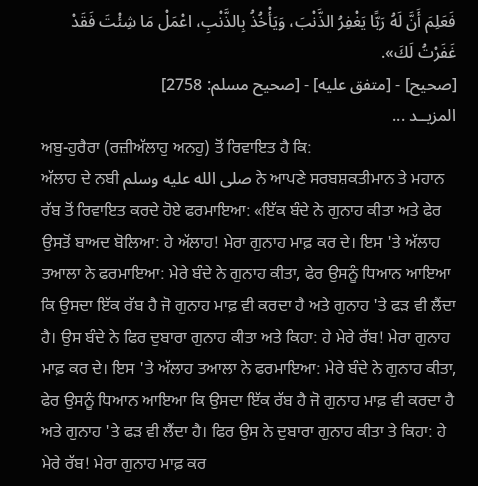فَعَلِمَ أَنَّ لَهُ رَبًّا يَغْفِرُ الذَّنْبَ، وَيَأْخُذُ بِالذَّنْبِ، اعْمَلْ مَا شِئْتَ فَقَدْ غَفَرْتُ لَكَ».
[صحيح] - [متفق عليه] - [صحيح مسلم: 2758]
المزيــد ...
ਅਬੁ-ਹੁਰੈਰਾ (ਰਜ਼ੀਅੱਲਾਹੁ ਅਨਹੁ) ਤੋਂ ਰਿਵਾਇਤ ਹੈ ਕਿ:
ਅੱਲਾਹ ਦੇ ਨਬੀ صلى الله عليه وسلم ਨੇ ਆਪਣੇ ਸਰਬਸ਼ਕਤੀਮਾਨ ਤੇ ਮਹਾਨ ਰੱਬ ਤੋਂ ਰਿਵਾਇਤ ਕਰਦੇ ਹੋਏ ਫਰਮਾਇਆ: «ਇੱਕ ਬੰਦੇ ਨੇ ਗੁਨਾਹ ਕੀਤਾ ਅਤੇ ਫੇਰ ਉਸਤੋਂ ਬਾਅਦ ਬੋਲਿਆ: ਹੇ ਅੱਲਾਹ! ਮੇਰਾ ਗੁਨਾਹ ਮਾਫ਼ ਕਰ ਦੇ। ਇਸ 'ਤੇ ਅੱਲਾਹ ਤਆਲਾ ਨੇ ਫਰਮਾਇਆ: ਮੇਰੇ ਬੰਦੇ ਨੇ ਗੁਨਾਹ ਕੀਤਾ, ਫੇਰ ਉਸਨੂੰ ਧਿਆਨ ਆਇਆ ਕਿ ਉਸਦਾ ਇੱਕ ਰੱਬ ਹੈ ਜੋ ਗੁਨਾਹ ਮਾਫ਼ ਵੀ ਕਰਦਾ ਹੈ ਅਤੇ ਗੁਨਾਹ 'ਤੇ ਫੜ ਵੀ ਲੈਂਦਾ ਹੈ। ਉਸ ਬੰਦੇ ਨੇ ਫਿਰ ਦੁਬਾਰਾ ਗੁਨਾਹ ਕੀਤਾ ਅਤੇ ਕਿਹਾ: ਹੇ ਮੇਰੇ ਰੱਬ! ਮੇਰਾ ਗੁਨਾਹ ਮਾਫ਼ ਕਰ ਦੇ। ਇਸ 'ਤੇ ਅੱਲਾਹ ਤਆਲਾ ਨੇ ਫਰਮਾਇਆ: ਮੇਰੇ ਬੰਦੇ ਨੇ ਗੁਨਾਹ ਕੀਤਾ, ਫੇਰ ਉਸਨੂੰ ਧਿਆਨ ਆਇਆ ਕਿ ਉਸਦਾ ਇੱਕ ਰੱਬ ਹੈ ਜੋ ਗੁਨਾਹ ਮਾਫ਼ ਵੀ ਕਰਦਾ ਹੈ ਅਤੇ ਗੁਨਾਹ 'ਤੇ ਫੜ ਵੀ ਲੈਂਦਾ ਹੈ। ਫਿਰ ਉਸ ਨੇ ਦੁਬਾਰਾ ਗੁਨਾਹ ਕੀਤਾ ਤੇ ਕਿਹਾ: ਹੇ ਮੇਰੇ ਰੱਬ! ਮੇਰਾ ਗੁਨਾਹ ਮਾਫ਼ ਕਰ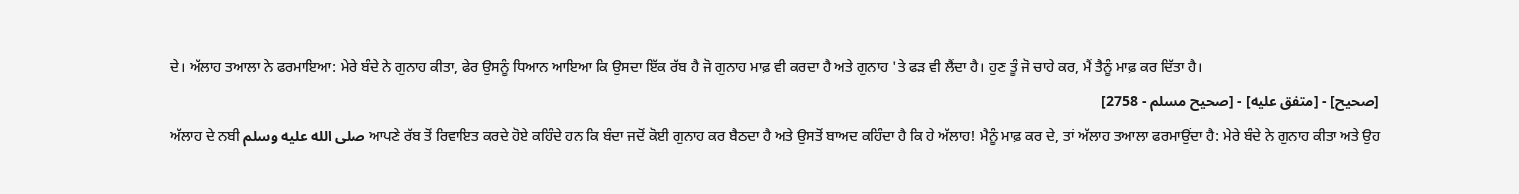ਦੇ। ਅੱਲਾਹ ਤਆਲਾ ਨੇ ਫਰਮਾਇਆ: ਮੇਰੇ ਬੰਦੇ ਨੇ ਗੁਨਾਹ ਕੀਤਾ, ਫੇਰ ਉਸਨੂੰ ਧਿਆਨ ਆਇਆ ਕਿ ਉਸਦਾ ਇੱਕ ਰੱਬ ਹੈ ਜੋ ਗੁਨਾਹ ਮਾਫ਼ ਵੀ ਕਰਦਾ ਹੈ ਅਤੇ ਗੁਨਾਹ 'ਤੇ ਫੜ ਵੀ ਲੈਂਦਾ ਹੈ। ਹੁਣ ਤੂੰ ਜੋ ਚਾਹੇ ਕਰ, ਮੈਂ ਤੈਨੂੰ ਮਾਫ਼ ਕਰ ਦਿੱਤਾ ਹੈ।
[صحيح] - [متفق عليه] - [صحيح مسلم - 2758]
ਅੱਲਾਹ ਦੇ ਨਬੀ صلى الله عليه وسلم ਆਪਣੇ ਰੱਬ ਤੋਂ ਰਿਵਾਇਤ ਕਰਦੇ ਹੋਏ ਕਹਿੰਦੇ ਹਨ ਕਿ ਬੰਦਾ ਜਦੋਂ ਕੋਈ ਗੁਨਾਹ ਕਰ ਬੈਠਦਾ ਹੈ ਅਤੇ ਉਸਤੋਂ ਬਾਅਦ ਕਹਿੰਦਾ ਹੈ ਕਿ ਹੇ ਅੱਲਾਹ! ਮੈਨੂੰ ਮਾਫ਼ ਕਰ ਦੇ, ਤਾਂ ਅੱਲਾਹ ਤਆਲਾ ਫਰਮਾਉਂਦਾ ਹੈ: ਮੇਰੇ ਬੰਦੇ ਨੇ ਗੁਨਾਹ ਕੀਤਾ ਅਤੇ ਉਹ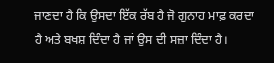ਜਾਣਦਾ ਹੈ ਕਿ ਉਸਦਾ ਇੱਕ ਰੱਬ ਹੈ ਜੋ ਗੁਨਾਹ ਮਾਫ਼ ਕਰਦਾ ਹੈ ਅਤੇ ਬਖਸ਼ ਦਿੰਦਾ ਹੈ ਜਾਂ ਉਸ ਦੀ ਸਜ਼ਾ ਦਿੰਦਾ ਹੈ।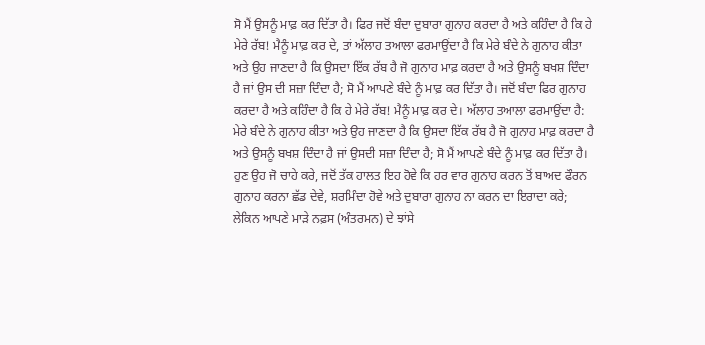ਸੋ ਮੈਂ ਉਸਨੂੰ ਮਾਫ਼ ਕਰ ਦਿੱਤਾ ਹੈ। ਫਿਰ ਜਦੋਂ ਬੰਦਾ ਦੁਬਾਰਾ ਗੁਨਾਹ ਕਰਦਾ ਹੈ ਅਤੇ ਕਹਿੰਦਾ ਹੈ ਕਿ ਹੇ ਮੇਰੇ ਰੱਬ! ਮੈਨੂੰ ਮਾਫ਼ ਕਰ ਦੇ, ਤਾਂ ਅੱਲਾਹ ਤਆਲਾ ਫਰਮਾਉਂਦਾ ਹੈ ਕਿ ਮੇਰੇ ਬੰਦੇ ਨੇ ਗੁਨਾਹ ਕੀਤਾ ਅਤੇ ਉਹ ਜਾਣਦਾ ਹੈ ਕਿ ਉਸਦਾ ਇੱਕ ਰੱਬ ਹੈ ਜੋ ਗੁਨਾਹ ਮਾਫ਼ ਕਰਦਾ ਹੈ ਅਤੇ ਉਸਨੂੰ ਬਖਸ਼ ਦਿੰਦਾ ਹੈ ਜਾਂ ਉਸ ਦੀ ਸਜ਼ਾ ਦਿੰਦਾ ਹੈ; ਸੋ ਮੈਂ ਆਪਣੇ ਬੰਦੇ ਨੂੰ ਮਾਫ਼ ਕਰ ਦਿੱਤਾ ਹੈ। ਜਦੋਂ ਬੰਦਾ ਫਿਰ ਗੁਨਾਹ ਕਰਦਾ ਹੈ ਅਤੇ ਕਹਿੰਦਾ ਹੈ ਕਿ ਹੇ ਮੇਰੇ ਰੱਬ! ਮੈਨੂੰ ਮਾਫ਼ ਕਰ ਦੇ। ਅੱਲਾਹ ਤਆਲਾ ਫਰਮਾਉਂਦਾ ਹੈ: ਮੇਰੇ ਬੰਦੇ ਨੇ ਗੁਨਾਹ ਕੀਤਾ ਅਤੇ ਉਹ ਜਾਣਦਾ ਹੈ ਕਿ ਉਸਦਾ ਇੱਕ ਰੱਬ ਹੈ ਜੋ ਗੁਨਾਹ ਮਾਫ਼ ਕਰਦਾ ਹੈ ਅਤੇ ਉਸਨੂੰ ਬਖਸ਼ ਦਿੰਦਾ ਹੈ ਜਾਂ ਉਸਦੀ ਸਜ਼ਾ ਦਿੰਦਾ ਹੈ; ਸੋ ਮੈਂ ਆਪਣੇ ਬੰਦੇ ਨੂੰ ਮਾਫ਼ ਕਰ ਦਿੱਤਾ ਹੈ। ਹੁਣ ਉਹ ਜੋ ਚਾਹੇ ਕਰੇ, ਜਦੋਂ ਤੱਕ ਹਾਲਤ ਇਹ ਹੋਵੇ ਕਿ ਹਰ ਵਾਰ ਗੁਨਾਹ ਕਰਨ ਤੋਂ ਬਾਅਦ ਫੌਰਨ ਗੁਨਾਹ ਕਰਨਾ ਛੱਡ ਦੇਵੇ, ਸ਼ਰਮਿੰਦਾ ਹੋਵੇ ਅਤੇ ਦੁਬਾਰਾ ਗੁਨਾਹ ਨਾ ਕਰਨ ਦਾ ਇਰਾਦਾ ਕਰੇ; ਲੇਕਿਨ ਆਪਣੇ ਮਾੜੇ ਨਫ਼ਸ (ਅੰਤਰਮਨ) ਦੇ ਝਾਂਸੇ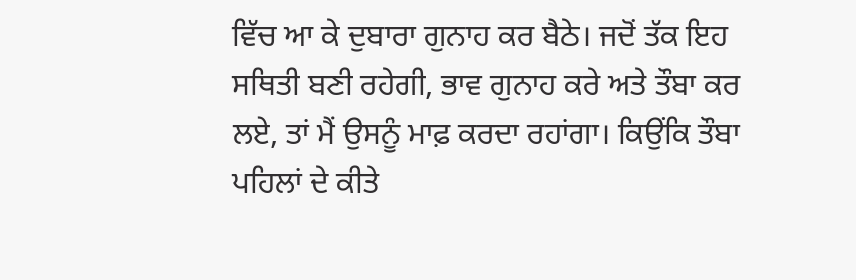ਵਿੱਚ ਆ ਕੇ ਦੁਬਾਰਾ ਗੁਨਾਹ ਕਰ ਬੈਠੇ। ਜਦੋਂ ਤੱਕ ਇਹ ਸਥਿਤੀ ਬਣੀ ਰਹੇਗੀ, ਭਾਵ ਗੁਨਾਹ ਕਰੇ ਅਤੇ ਤੌਬਾ ਕਰ ਲਏ, ਤਾਂ ਮੈਂ ਉਸਨੂੰ ਮਾਫ਼ ਕਰਦਾ ਰਹਾਂਗਾ। ਕਿਉਂਕਿ ਤੌਬਾ ਪਹਿਲਾਂ ਦੇ ਕੀਤੇ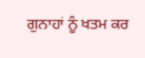ਗੁਨਾਹਾਂ ਨੂੰ ਖਤਮ ਕਰ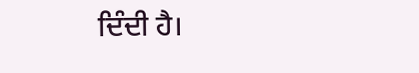ਦਿੰਦੀ ਹੈ।